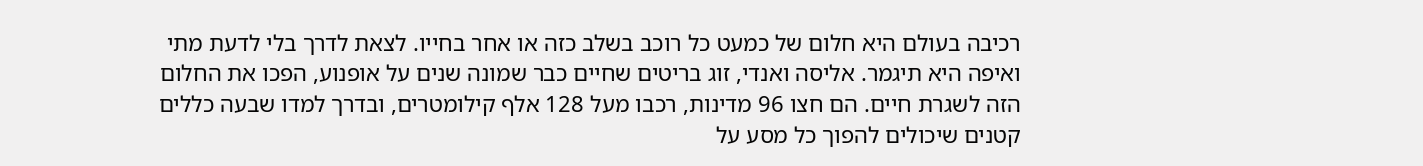רכיבה בעולם היא חלום של כמעט כל רוכב בשלב כזה או אחר בחייו. לצאת לדרך בלי לדעת מתי ואיפה היא תיגמר. אליסה ואנדי, זוג בריטים שחיים כבר שמונה שנים על אופנוע, הפכו את החלום הזה לשגרת חיים. הם חצו 96 מדינות, רכבו מעל 128 אלף קילומטרים, ובדרך למדו שבעה כללים קטנים שיכולים להפוך כל מסע על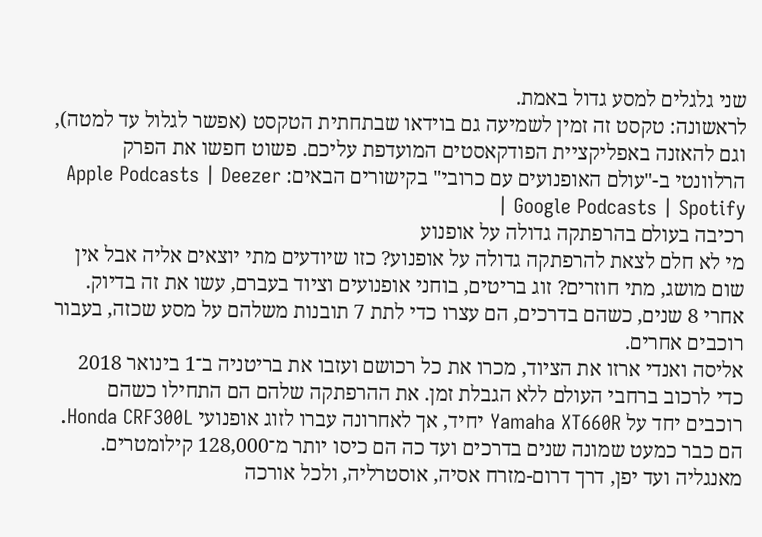שני גלגלים למסע גדול באמת.
לראשונה: טקסט זה זמין לשמיעה גם בוידאו שבתחתית הטקסט (אפשר לגלול עד למטה), וגם להאזנה באפליקציית הפודקאסטים המועדפת עליכם. פשוט חפשו את הפרק הרלוונטי ב-"עולם האופנועים עם כרובי" בקישורים הבאים: Apple Podcasts | Deezer | Google Podcasts | Spotify
רכיבה בעולם בהרפתקה גדולה על אופנוע
מי לא חלם לצאת להרפתקה גדולה על אופנוע? כזו שיודעים מתי יוצאים אליה אבל אין שום מושג, מתי חוזרים? זוג בריטים, בוחני אופנועים וציוד בעברם, עשו את זה בדיוק. אחרי 8 שנים, כשהם בדרכים, הם עצרו כדי לתת 7 תובנות משלהם על מסע שכזה, בעבור רוכבים אחרים.
אליסה ואנדי ארזו את הציוד, מכרו את כל רכושם ועזבו את בריטניה ב־1 בינואר 2018 כדי לרכוב ברחבי העולם ללא הגבלת זמן. את ההרפתקה שלהם הם התחילו כשהם רוכבים יחד על Yamaha XT660R יחיד, אך לאחרונה עברו לזוג אופנועי Honda CRF300L. הם כבר כמעט שמונה שנים בדרכים ועד כה הם כיסו יותר מ־128,000 קילומטרים. מאנגליה ועד יפן, דרך דרום-מזרח אסיה, אוסטרליה, ולכל אורכה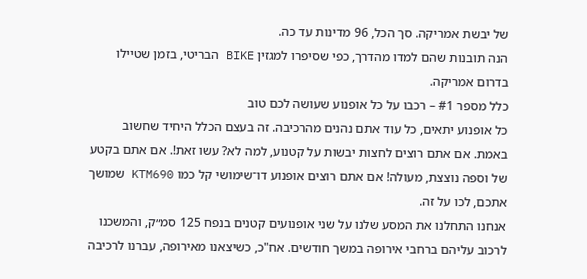של יבשת אמריקה. סך הכל, 96 מדינות עד כה.
הנה תובנות שהם למדו מהדרך, כפי שסיפרו למגזין BIKE הבריטי, בזמן שטיילו בדרום אמריקה.
כלל מספר #1 – רכבו על כל אופנוע שעושה לכם טוב
כל אופנוע יתאים, כל עוד אתם נהנים מהרכיבה. זה בעצם הכלל היחיד שחשוב באמת. אם אתם רוצים לחצות יבשות על קטנוע, למה לא? עשו זאת!. אם אתם בקטע של וספה נוצצת, מעולה! אם אתם רוצים אופנוע דו־שימושי קל כמו KTM690 שמושך אתכם, לכו על זה.
אנחנו התחלנו את המסע שלנו על שני אופנועים קטנים בנפח 125 סמ״ק, והמשכנו לרכוב עליהם ברחבי אירופה במשך חודשים. אח"כ, כשיצאנו מאירופה, עברנו לרכיבה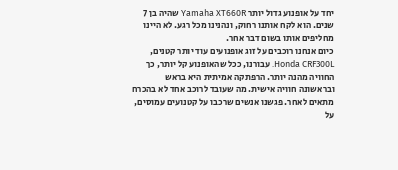יחד על אופנוע גדול יותר Yamaha XT660R שהיה בן 7 שנים. הוא לקח אותנו רחוק, ונהנינו מכל רגע. לא היינו מחליפים אותו בשום דבר אחר.
כיום אנחנו רוכבים על זוג אופנועים עוד יותר קטנים, Honda CRF300L. עבורנו, ככל שהאופנוע קל יותר, כך החוויה מהנה יותר. הרפתקה אמיתית היא בראש ובראשונה חוויה אישית. מה שעובד לרוכב אחד לא בהכרח מתאים לאחר. פגשנו אנשים שרכבו על קטנועים עמוסים, על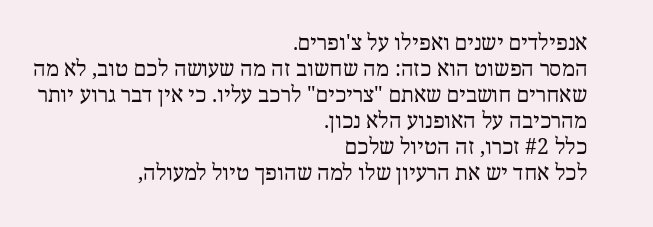אנפילדים ישנים ואפילו על צ'ופרים.
המסר הפשוט הוא כזה: מה שחשוב זה מה שעושה לכם טוב, לא מה שאחרים חושבים שאתם "צריכים" לרכב עליו. כי אין דבר גרוע יותר מהרכיבה על האופנוע הלא נכון.
כלל #2 זכרו, זה הטיול שלכם
לכל אחד יש את הרעיון שלו למה שהופך טיול למעולה,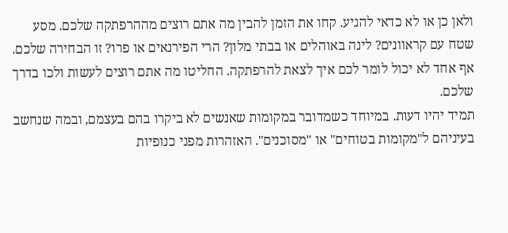ולאן כן או לא כדאי להגיע. קחו את הזמן להבין מה אתם רוצים מההרפתקה שלכם. מסע שטח עם קראוונים? לינה באוהלים או בבתי מלון? הרי הפירנאים או פרו? זו הבחירה שלכם. אף אחד לא יכול לומר לכם איך לצאת להרפתקה. החליטו מה אתם רוצים לעשות ולכו בדרך שלכם.
תמיד יהיו דעות. במיוחד כשמדובר במקומות שאנשים לא ביקרו בהם בעצמם, ובמה שנחשב בעיניהם ל"מקומות בטוחים" או "מסוכנים". האזהרות מפני כנופיות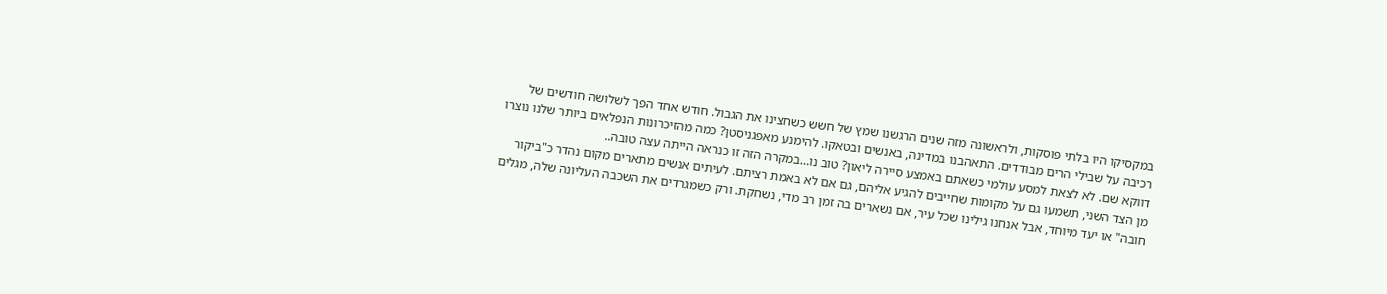במקסיקו היו בלתי פוסקות, ולראשונה מזה שנים הרגשנו שמץ של חשש כשחצינו את הגבול. חודש אחד הפך לשלושה חודשים של רכיבה על שבילי הרים מבודדים. התאהבנו במדינה, באנשים ובטאקו. להימנע מאפגניסטן? כמה מהזיכרונות הנפלאים ביותר שלנו נוצרו דווקא שם. לא לצאת למסע עולמי כשאתם באמצע סיירה ליאון? טוב נו…במקרה הזה זו כנראה הייתה עצה טובה..
מן הצד השני, תשמעו גם על מקומות שחייבים להגיע אליהם, גם אם לא באמת רציתם. לעיתים אנשים מתארים מקום נהדר כ"ביקור חובה" או יעד מיוחד, אבל אנחנו גילינו שכל עיר, אם נשארים בה זמן רב מדי, נשחקת. ורק כשמגרדים את השכבה העליונה שלה, מגלים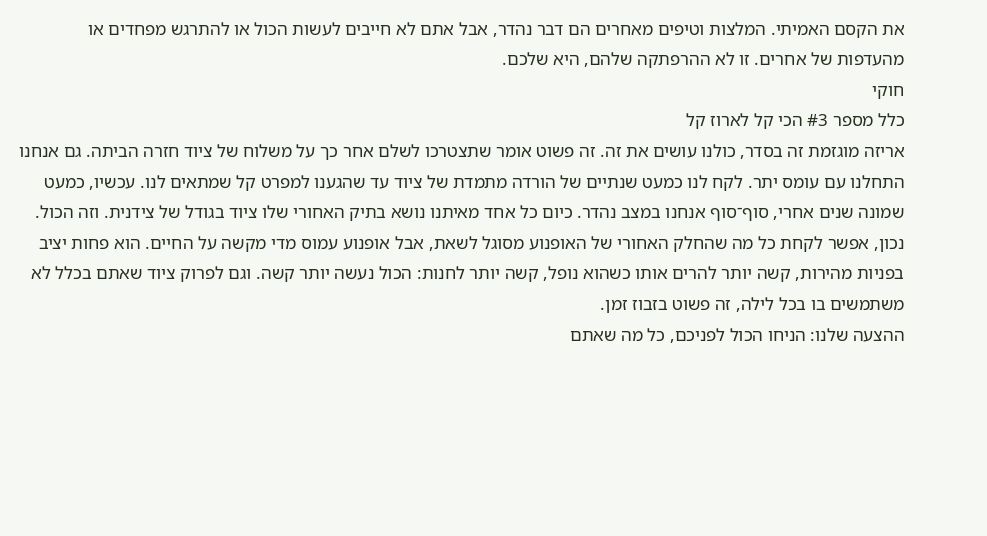את הקסם האמיתי. המלצות וטיפים מאחרים הם דבר נהדר, אבל אתם לא חייבים לעשות הכול או להתרגש מפחדים או מהעדפות של אחרים. זו לא ההרפתקה שלהם, היא שלכם.
חוקי
כלל מספר #3 הכי קל לארוז קל
אריזה מוגזמת זה בסדר, כולנו עושים את זה. זה פשוט אומר שתצטרכו לשלם אחר כך על משלוח של ציוד חזרה הביתה. גם אנחנו התחלנו עם עומס יתר. לקח לנו כמעט שנתיים של הורדה מתמדת של ציוד עד שהגענו למפרט קל שמתאים לנו. עכשיו, כמעט שמונה שנים אחרי, סוף־סוף אנחנו במצב נהדר. כיום כל אחד מאיתנו נושא בתיק האחורי שלו ציוד בגודל של צידנית. וזה הכול.
נכון, אפשר לקחת כל מה שהחלק האחורי של האופנוע מסוגל לשאת, אבל אופנוע עמוס מדי מקשה על החיים. הוא פחות יציב בפניות מהירות, קשה יותר להרים אותו כשהוא נופל, קשה יותר לחנות: הכול נעשה יותר קשה. וגם לפרוק ציוד שאתם בכלל לא משתמשים בו בכל לילה, זה פשוט בזבוז זמן.
ההצעה שלנו: הניחו הכול לפניכם, כל מה שאתם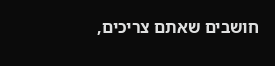חושבים שאתם צריכים,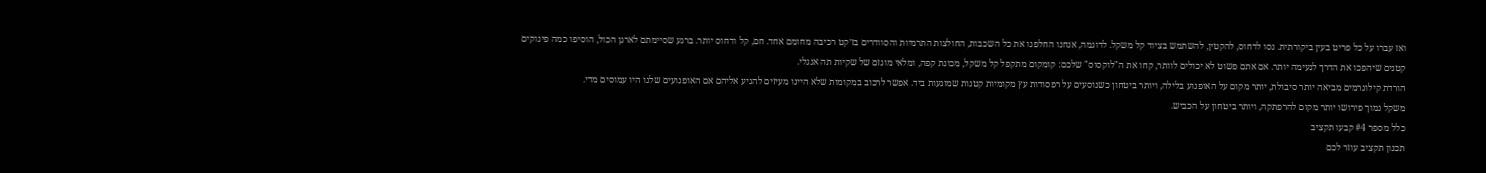ואז עברו על כל פריט בעין ביקורתית. נסו לדחוס, להקטין, להשתמש בציוד קל משקל. לדוגמה, אנחנו החלפנו את כל השכבות, החולצות התרמיות והסוודרים בז׳קט רכיבה מחומם אחד. חם, קל ודחוס יותר. ברגע שסיימתם לארגן הכול, הוסיפו כמה פינוקים קטנים שיהפכו את הדרך לנעימה יותר. אם אתם פשוט לא יכולים לוותר, קחו את ה"לוקסוס" שלכם: קומקום מתקפל קל משקל, מכונת קפה, ומלאי מוגזם של שקיות תה אנגלי.
הורדת קילוגרמים מביאה יותר סיבולת, יותר מקום על האופנוע בלילה, ויותר ביטחון כשנוסעים על רפסודות עץ מקומיות קטנות שמונעות ביד. אפשר לרכוב במקומות שלא היינו מעיזים להגיע אליהם אם האופנועים שלנו היו עמוסים מדי.
משקל נמוך פירושו יותר מקום להרפתקה, ויותר ביטחון על הכביש.
כלל מספר #4 קבעו תקציב
תכנון תקציב עוזר לכם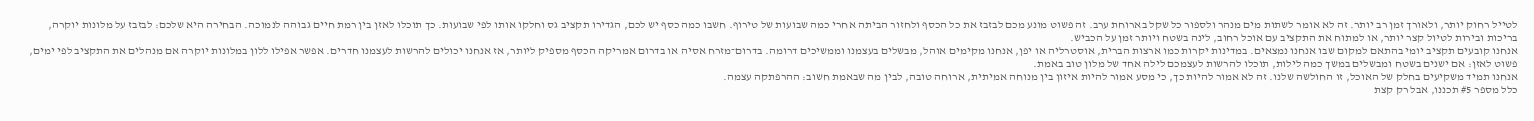לטייל רחוק יותר, ולאורך זמן רב יותר. זה לא אומר לשתות מים מנהר ולספור כל שקל בארוחת ערב. זה פשוט מונע מכם לבזבז את כל הכסף ולחזור הביתה אחרי כמה שבועות של טירוף. חשבו כמה כסף יש לכם, הגדירו תקציב גס וחלקו אותו לפי שבועות. כך תוכלו לאזן בין רמת חיים גבוהה לנמוכה. הבחירה היא שלכם: לבזבז על מלונות יוקרה, בריכות ובירות לטיול קצר יותר, או למתוח את התקציב עם אוכל רחוב, לינה בשטח ויותר זמן על הכביש.
אנחנו קובעים תקציב יומי בהתאם למקום שבו אנחנו נמצאים. במדינות יקרות כמו ארצות הברית, אוסטרליה או יפן, אנחנו מקימים אוהל, מבשלים בעצמנו וממשיכים דרומה. בדרום־מזרח אסיה או בדרום אמריקה הכסף מספיק ליותר, אז אנחנו יכולים להרשות לעצמנו חדרים. אפשר אפילו ללון במלונות יוקרה אם מנהלים את התקציב לפי ימים, פשוט לאזן: אם ישנים בשטח ומבשלים במשך כמה לילות, תוכלו להרשות לעצמכם לילה אחד של מלון טוב באמת.
אנחנו תמיד משקיעים בחלק של האוכל, זו החולשה שלנו. זה לא אמור להיות כך, כי מסע אמור להיות איזון בין מנוחה אמיתית, ארוחה טובה, לבין מה שבאמת חשוב: ההרפתקה עצמה.
כלל מספר #5 תכננו, אבל רק קצת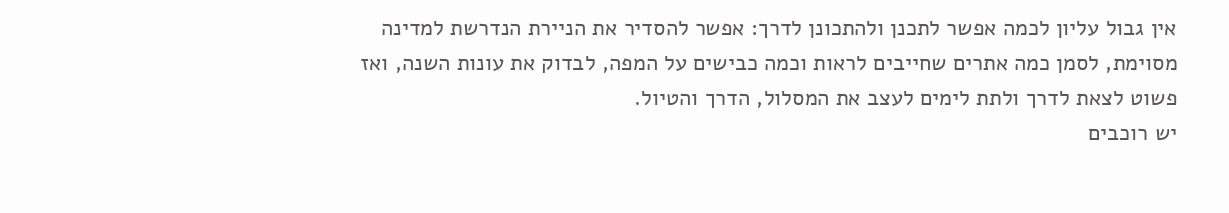אין גבול עליון לכמה אפשר לתכנן ולהתכונן לדרך: אפשר להסדיר את הניירת הנדרשת למדינה מסוימת, לסמן כמה אתרים שחייבים לראות וכמה כבישים על המפה, לבדוק את עונות השנה, ואז פשוט לצאת לדרך ולתת לימים לעצב את המסלול, הדרך והטיול.
יש רוכבים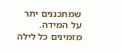שמתכננים יתר על המידה. מזמינים כל לילה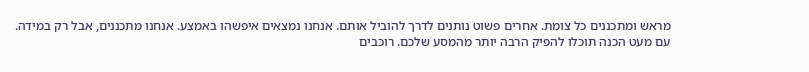מראש ומתכננים כל צומת. אחרים פשוט נותנים לדרך להוביל אותם. אנחנו נמצאים איפשהו באמצע. אנחנו מתכננים, אבל רק במידה.
עם מעט הכנה תוכלו להפיק הרבה יותר מהמסע שלכם. רוכבים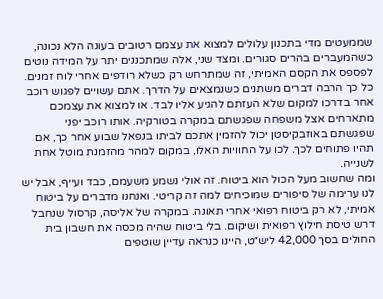שממעטים מדי בתכנון עלולים למצוא את עצמם רטובים בעונה הלא נכונה, כשהמעברים בהרים סגורים. ומצד שני, אלה שמתכננים יתר על המידה נוטים לפספס את הקסם האמיתי, זה שמתרחש רק כשלא רודפים אחרי לוח זמנים.
כל כך הרבה דברים משתנים כשנמצאים על הדרך. אתם עשויים לפגוש רוכב אחר בדרכו למקום שלא העזתם להגיע אליו לבד. או למצוא את עצמכם מתארחים אצל משפחה שפגשתם במקרה בטורקיה. אותו רוכב יפני שפגשתם באוזבקיסטן יכול להזמין אתכם לביתו בנפאל שבוע אחר כך, אם תהיו פתוחים לכך. לכו על החוויות האלו, במקום למהר מהזמנת מוטל אחת לשנייה.
ומה שחשוב מעל הכול הוא ביטוח. זה אולי נשמע משעמם, כבד ועייף, אבל יש לנו ערימה של סיפורים שמוכיחים למה זה קריטי. ואנחנו מדברים על ביטוח אמיתי, לא רק ביטוח רפואי אחרי תאונה. במקרה של אליסה, קרסול שנחבל דרש טיסת חילוץ רפואית ושיקום. בלי ביטוח שהיה מכסה את חשבון בית החולים בסך 42,000 ליש״ט, היינו כנראה עדיין שוטפים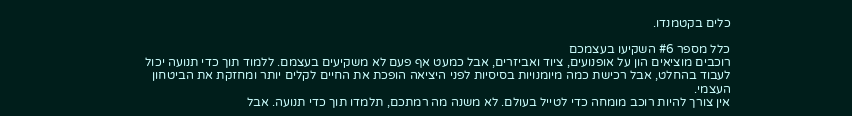כלים בקטמנדו.

כלל מספר #6 השקיעו בעצמכם
רוכבים מוציאים הון על אופנועים, ציוד ואביזרים, אבל כמעט אף פעם לא משקיעים בעצמם. ללמוד תוך כדי תנועה יכול לעבוד בהחלט, אבל רכישת כמה מיומנויות בסיסיות לפני היציאה הופכת את החיים לקלים יותר ומחזקת את הביטחון העצמי.
אין צורך להיות רוכב מומחה כדי לטייל בעולם. לא משנה מה רמתכם, תלמדו תוך כדי תנועה. אבל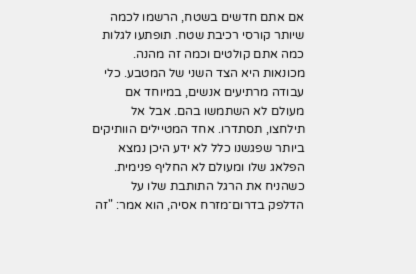אם אתם חדשים בשטח, הרשמו לכמה שיותר קורסי רכיבת שטח. תופתעו לגלות כמה אתם קולטים וכמה זה מהנה.
מכונאות היא הצד השני של המטבע. כלי עבודה מרתיעים אנשים, במיוחד אם מעולם לא השתמשו בהם. אבל אל תילחצו, תסתדרו. אחד המטיילים הוותיקים ביותר שפגשנו כלל לא ידע היכן נמצא הפלאג שלו ומעולם לא החליף פנימית. כשהניח את הרגל התותבת שלו על הדלפק בדרום־מזרח אסיה, הוא אמר: "זה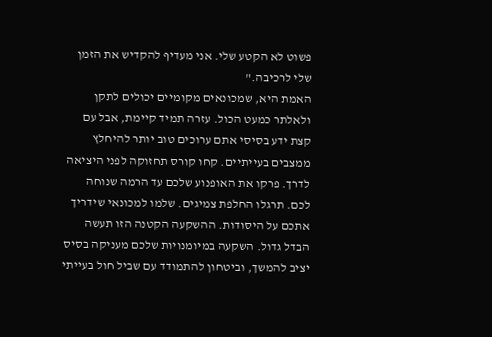פשוט לא הקטע שלי. אני מעדיף להקדיש את הזמן שלי לרכיבה."
האמת היא, שמכונאים מקומיים יכולים לתקן ולאלתר כמעט הכול. עזרה תמיד קיימת, אבל עם קצת ידע בסיסי אתם ערוכים טוב יותר להיחלץ ממצבים בעייתיים. קחו קורס תחזוקה לפני היציאה לדרך. פרקו את האופנוע שלכם עד הרמה שנוחה לכם. תרגלו החלפת צמיגים. שלמו למכונאי שידריך אתכם על היסודות. ההשקעה הקטנה הזו תעשה הבדל גדול. השקעה במיומנויות שלכם מעניקה בסיס יציב להמשך, וביטחון להתמודד עם שביל חול בעייתי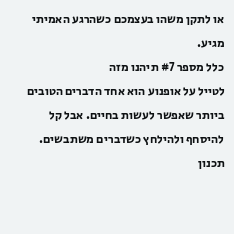או לתקן משהו בעצמכם כשהרגע האמיתי מגיע.
כלל מספר #7 תיהנו מזה
לטייל על אופנוע הוא אחד הדברים הטובים ביותר שאפשר לעשות בחיים. אבל קל להיסחף ולהילחץ כשדברים משתבשים. תכנון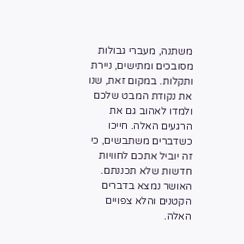משתנה, מעברי גבולות מסובכים ומתישים, ניירת ותקלות. במקום זאת, שנו את נקודת המבט שלכם ולמדו לאהוב גם את הרגעים האלה. חייכו כשדברים משתבשים, כי זה יוביל אתכם לחוויות חדשות שלא תכננתם. האושר נמצא בדברים הקטנים והלא צפויים האלה.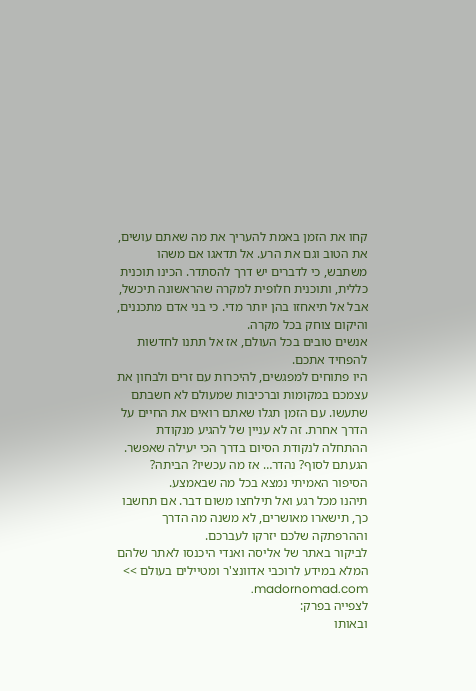קחו את הזמן באמת להעריך את מה שאתם עושים, את הטוב וגם את הרע. אל תדאגו אם משהו משתבש, כי לדברים יש דרך להסתדר. הכינו תוכנית כללית, ותוכנית חלופית למקרה שהראשונה תיכשל, אבל אל תיאחזו בהן יותר מדי. כי בני אדם מתכננים, והיקום צוחק בכל מקרה.
אנשים טובים בכל העולם, אז אל תתנו לחדשות להפחיד אתכם.
היו פתוחים למפגשים, להיכרות עם זרים ולבחון את עצמכם במקומות וברכיבות שמעולם לא חשבתם שתעשו. עם הזמן תגלו שאתם רואים את החיים על הדרך אחרת. זה לא עניין של להגיע מנקודת ההתחלה לנקודת הסיום בדרך הכי יעילה שאפשר. הגעתם לסוף? נהדר… אז מה עכשיו? הביתה? הסיפור האמיתי נמצא בכל מה שבאמצע.
תיהנו מכל רגע ואל תילחצו משום דבר. אם תחשבו כך, תישארו מאושרים, לא משנה מה הדרך וההרפתקה שלכם יזרקו לעברכם.
לביקור באתר של אליסה ואנדי היכנסו לאתר שלהם המלא במידע לרוכבי אדוונצ'ר ומטיילים בעולם >> madornomad.com.
לצפייה בפרק:
ובאותו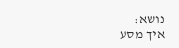נושא:
איך מסע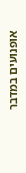אופנועים במדבר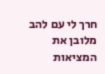חרך לי עם להב מלובן את המציאות